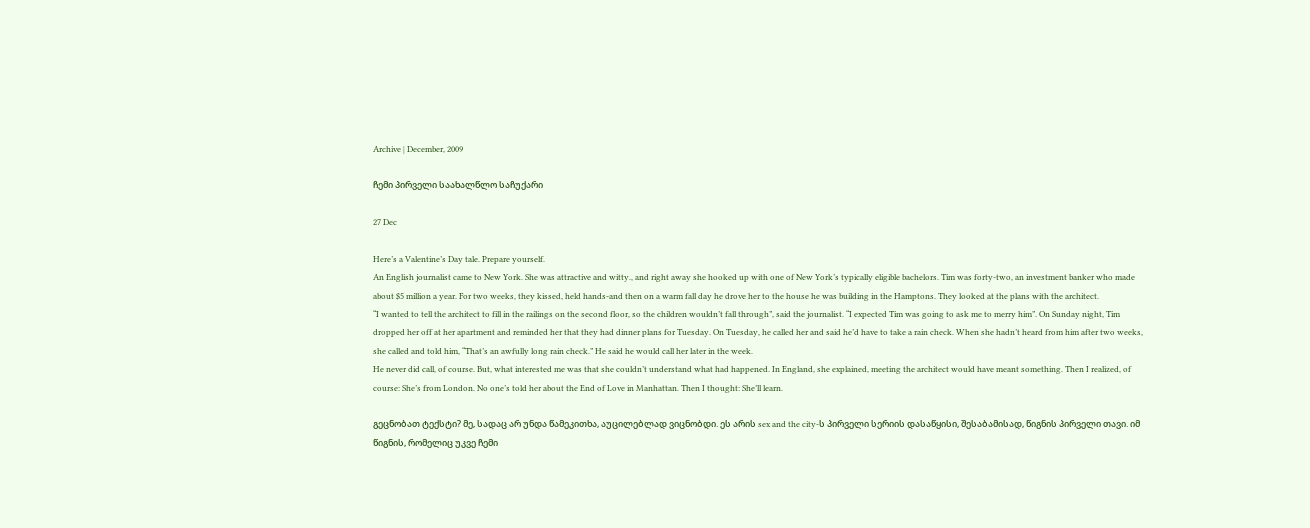Archive | December, 2009

ჩემი პირველი საახალწლო საჩუქარი

27 Dec

Here’s a Valentine’s Day tale. Prepare yourself.
An English journalist came to New York. She was attractive and witty., and right away she hooked up with one of New York’s typically eligible bachelors. Tim was forty-two, an investment banker who made about $5 million a year. For two weeks, they kissed, held hands-and then on a warm fall day he drove her to the house he was building in the Hamptons. They looked at the plans with the architect.
“I wanted to tell the architect to fill in the railings on the second floor, so the children wouldn’t fall through”, said the journalist. “I expected Tim was going to ask me to merry him”. On Sunday night, Tim dropped her off at her apartment and reminded her that they had dinner plans for Tuesday. On Tuesday, he called her and said he’d have to take a rain check. When she hadn’t heard from him after two weeks, she called and told him, “That’s an awfully long rain check.” He said he would call her later in the week.
He never did call, of course. But, what interested me was that she couldn’t understand what had happened. In England, she explained, meeting the architect would have meant something. Then I realized, of course: She’s from London. No one’s told her about the End of Love in Manhattan. Then I thought: She’ll learn.

გეცნობათ ტექსტი? მე, სადაც არ უნდა წამეკითხა, აუცილებლად ვიცნობდი. ეს არის sex and the city-ს პირველი სერიის დასაწყისი, შესაბამისად, წიგნის პირველი თავი. იმ წიგნის, რომელიც უკვე ჩემი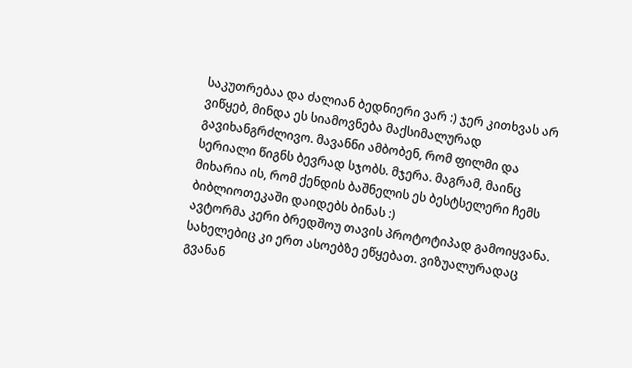საკუთრებაა და ძალიან ბედნიერი ვარ :) ჯერ კითხვას არ ვიწყებ, მინდა ეს სიამოვნება მაქსიმალურად გავიხანგრძლივო. მავანნი ამბობენ, რომ ფილმი და სერიალი წიგნს ბევრად სჯობს. მჯერა. მაგრამ, მაინც მიხარია ის, რომ ქენდის ბაშნელის ეს ბესტსელერი ჩემს ბიბლიოთეკაში დაიდებს ბინას :)
ავტორმა კერი ბრედშოუ თავის პროტოტიპად გამოიყვანა. სახელებიც კი ერთ ასოებზე ეწყებათ. ვიზუალურადაც გვანან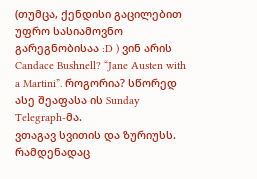(თუმცა, ქენდისი გაცილებით უფრო სასიამოვნო გარეგნობისაა :D ) ვინ არის Candace Bushnell? “Jane Austen with a Martini”. როგორია? სწორედ ასე შეაფასა ის Sunday Telegraph-მა.
ვთაგავ სვითის და ზურიუსს. რამდენადაც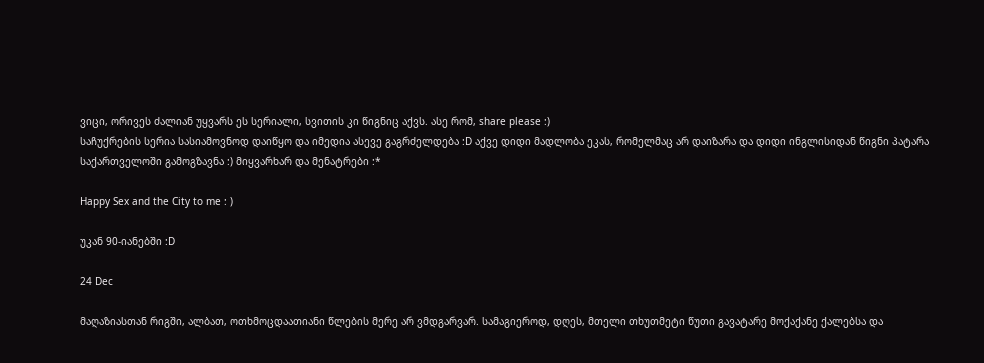ვიცი, ორივეს ძალიან უყვარს ეს სერიალი, სვითის კი წიგნიც აქვს. ასე რომ, share please :)
საჩუქრების სერია სასიამოვნოდ დაიწყო და იმედია ასევე გაგრძელდება :D აქვე დიდი მადლობა ეკას, რომელმაც არ დაიზარა და დიდი ინგლისიდან წიგნი პატარა საქართველოში გამოგზავნა :) მიყვარხარ და მენატრები :*

Happy Sex and the City to me : )

უკან 90-იანებში :D

24 Dec

მაღაზიასთან რიგში, ალბათ, ოთხმოცდაათიანი წლების მერე არ ვმდგარვარ. სამაგიეროდ, დღეს, მთელი თხუთმეტი წუთი გავატარე მოქაქანე ქალებსა და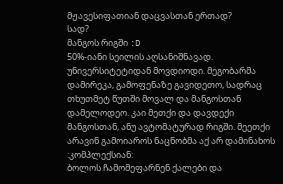მჟავესიფათიან დაცვასთან ერთად?
სად?
მანგოს რიგში :D
50%-იანი სეილის აღსანიშნავად.
უნივერსიტეტიდან მოვდიოდი. მეგობარმა დამირეკა, გამოფენაზე გავიდეთო, სადრაც თხუთმეტ წუთში მოვალ და მანგოსთან დამელოდეო. კაი მეთქი და დავდექი მანგოსთან, ანუ ავტომატურად რიგში. მეეთქი არავინ გამოიაროს ნაცნობმა აქ არ დამინახოს :კომპლექსიან:
ბოლოს ჩამომეფარნენ ქალები და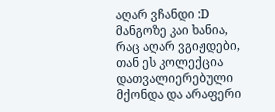აღარ ვჩანდი :D
მანგოზე კაი ხანია, რაც აღარ ვგიჟდები, თან ეს კოლექცია დათვალიერებული მქონდა და არაფერი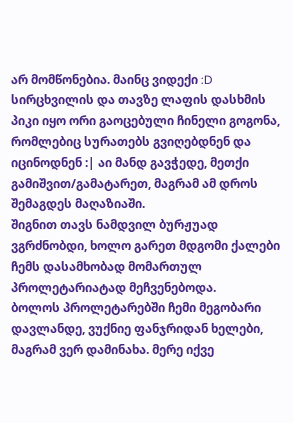არ მომწონებია. მაინც ვიდექი :D
სირცხვილის და თავზე ლაფის დასხმის პიკი იყო ორი გაოცებული ჩინელი გოგონა, რომლებიც სურათებს გვიღებდნენ და იცინოდნენ :| აი მანდ გავჭედე, მეთქი გამიშვით/გამატარეთ, მაგრამ ამ დროს შემაგდეს მაღაზიაში.
შიგნით თავს ნამდვილ ბურჟუად ვგრძნობდი, ხოლო გარეთ მდგომი ქალები ჩემს დასამხობად მომართულ პროლეტარიატად მეჩვენებოდა.
ბოლოს პროლეტარებში ჩემი მეგობარი დავლანდე, ვუქნიე ფანჯრიდან ხელები, მაგრამ ვერ დამინახა. მერე იქვე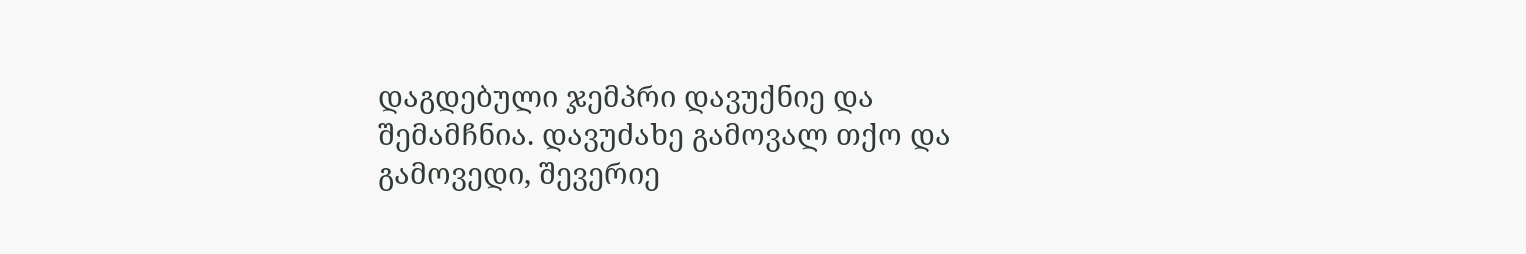დაგდებული ჯემპრი დავუქნიე და შემამჩნია. დავუძახე გამოვალ თქო და გამოვედი, შევერიე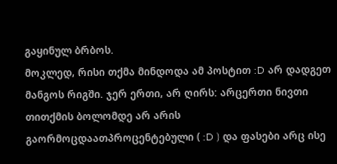გაყინულ ბრბოს.
მოკლედ, რისი თქმა მინდოდა ამ პოსტით :D არ დადგეთ მანგოს რიგში. ჯერ ერთი, არ ღირს: არცერთი ნივთი თითქმის ბოლომდე არ არის გაორმოცდაათპროცენტებული ( :D ) და ფასები არც ისე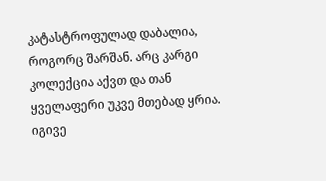კატასტროფულად დაბალია, როგორც შარშან. არც კარგი კოლექცია აქვთ და თან ყველაფერი უკვე მთებად ყრია. იგივე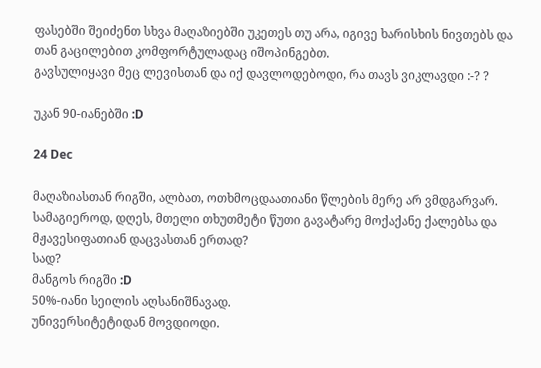ფასებში შეიძენთ სხვა მაღაზიებში უკეთეს თუ არა, იგივე ხარისხის ნივთებს და თან გაცილებით კომფორტულადაც იშოპინგებთ.
გავსულიყავი მეც ლევისთან და იქ დავლოდებოდი, რა თავს ვიკლავდი :-? ?

უკან 90-იანებში :D

24 Dec

მაღაზიასთან რიგში, ალბათ, ოთხმოცდაათიანი წლების მერე არ ვმდგარვარ. სამაგიეროდ, დღეს, მთელი თხუთმეტი წუთი გავატარე მოქაქანე ქალებსა და მჟავესიფათიან დაცვასთან ერთად?
სად?
მანგოს რიგში :D
50%-იანი სეილის აღსანიშნავად.
უნივერსიტეტიდან მოვდიოდი.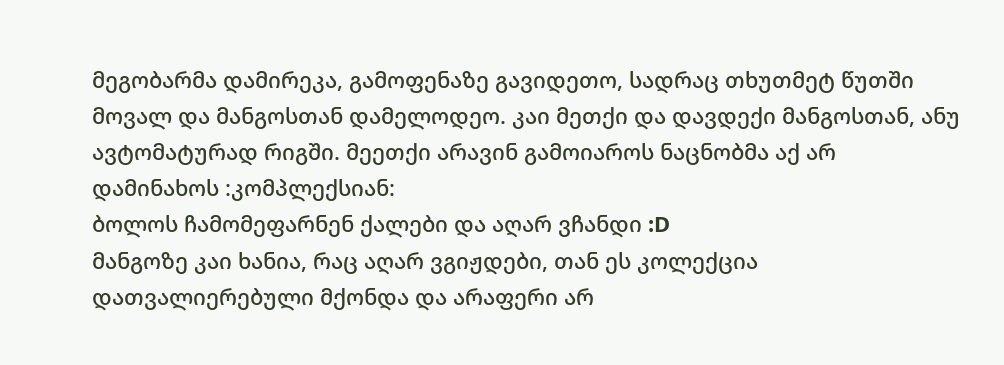მეგობარმა დამირეკა, გამოფენაზე გავიდეთო, სადრაც თხუთმეტ წუთში მოვალ და მანგოსთან დამელოდეო. კაი მეთქი და დავდექი მანგოსთან, ანუ ავტომატურად რიგში. მეეთქი არავინ გამოიაროს ნაცნობმა აქ არ დამინახოს :კომპლექსიან:
ბოლოს ჩამომეფარნენ ქალები და აღარ ვჩანდი :D
მანგოზე კაი ხანია, რაც აღარ ვგიჟდები, თან ეს კოლექცია დათვალიერებული მქონდა და არაფერი არ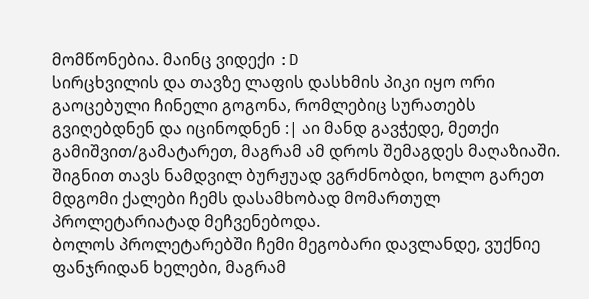მომწონებია. მაინც ვიდექი :D
სირცხვილის და თავზე ლაფის დასხმის პიკი იყო ორი გაოცებული ჩინელი გოგონა, რომლებიც სურათებს გვიღებდნენ და იცინოდნენ :| აი მანდ გავჭედე, მეთქი გამიშვით/გამატარეთ, მაგრამ ამ დროს შემაგდეს მაღაზიაში.
შიგნით თავს ნამდვილ ბურჟუად ვგრძნობდი, ხოლო გარეთ მდგომი ქალები ჩემს დასამხობად მომართულ პროლეტარიატად მეჩვენებოდა.
ბოლოს პროლეტარებში ჩემი მეგობარი დავლანდე, ვუქნიე ფანჯრიდან ხელები, მაგრამ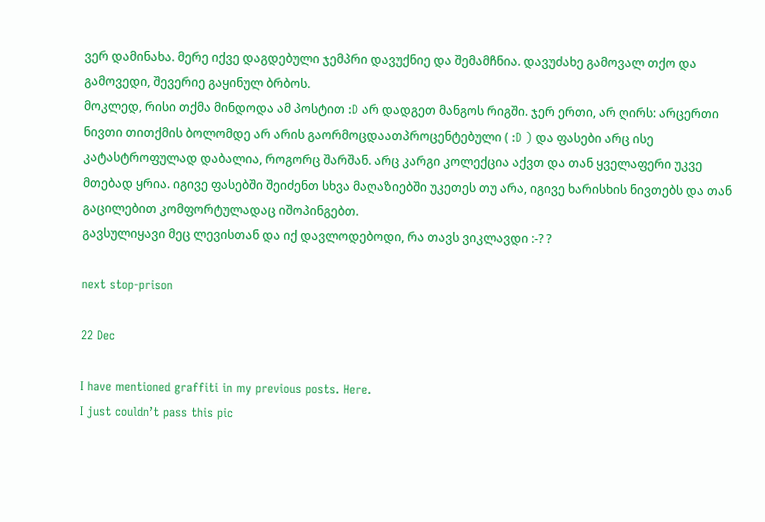ვერ დამინახა. მერე იქვე დაგდებული ჯემპრი დავუქნიე და შემამჩნია. დავუძახე გამოვალ თქო და გამოვედი, შევერიე გაყინულ ბრბოს.
მოკლედ, რისი თქმა მინდოდა ამ პოსტით :D არ დადგეთ მანგოს რიგში. ჯერ ერთი, არ ღირს: არცერთი ნივთი თითქმის ბოლომდე არ არის გაორმოცდაათპროცენტებული ( :D ) და ფასები არც ისე კატასტროფულად დაბალია, როგორც შარშან. არც კარგი კოლექცია აქვთ და თან ყველაფერი უკვე მთებად ყრია. იგივე ფასებში შეიძენთ სხვა მაღაზიებში უკეთეს თუ არა, იგივე ხარისხის ნივთებს და თან გაცილებით კომფორტულადაც იშოპინგებთ.
გავსულიყავი მეც ლევისთან და იქ დავლოდებოდი, რა თავს ვიკლავდი :-? ?

next stop-prison

22 Dec

I have mentioned graffiti in my previous posts. Here.
I just couldn’t pass this pic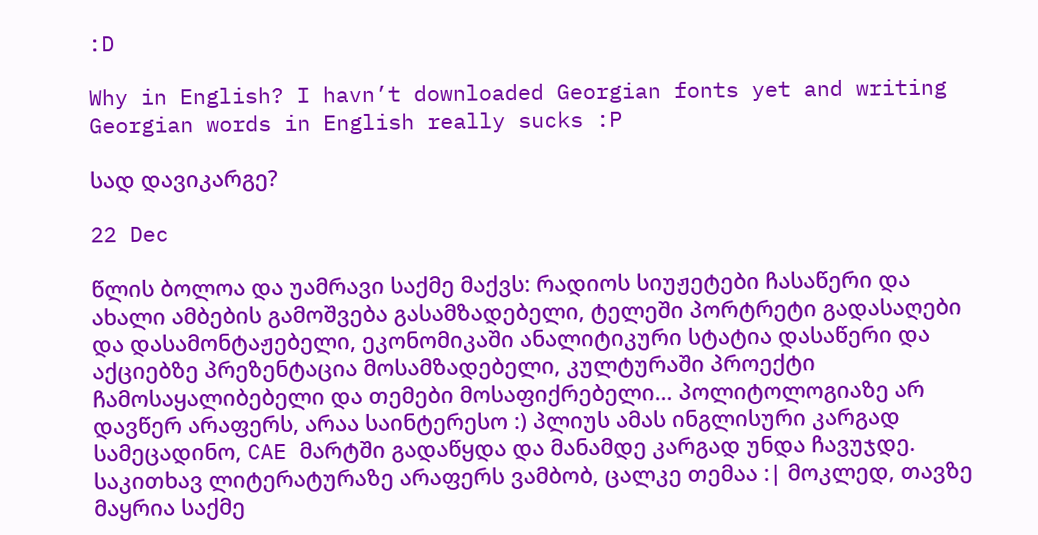:D

Why in English? I havn’t downloaded Georgian fonts yet and writing Georgian words in English really sucks :P

სად დავიკარგე?

22 Dec

წლის ბოლოა და უამრავი საქმე მაქვს: რადიოს სიუჟეტები ჩასაწერი და ახალი ამბების გამოშვება გასამზადებელი, ტელეში პორტრეტი გადასაღები და დასამონტაჟებელი, ეკონომიკაში ანალიტიკური სტატია დასაწერი და აქციებზე პრეზენტაცია მოსამზადებელი, კულტურაში პროექტი ჩამოსაყალიბებელი და თემები მოსაფიქრებელი… პოლიტოლოგიაზე არ დავწერ არაფერს, არაა საინტერესო :) პლიუს ამას ინგლისური კარგად სამეცადინო, CAE მარტში გადაწყდა და მანამდე კარგად უნდა ჩავუჯდე.
საკითხავ ლიტერატურაზე არაფერს ვამბობ, ცალკე თემაა :| მოკლედ, თავზე მაყრია საქმე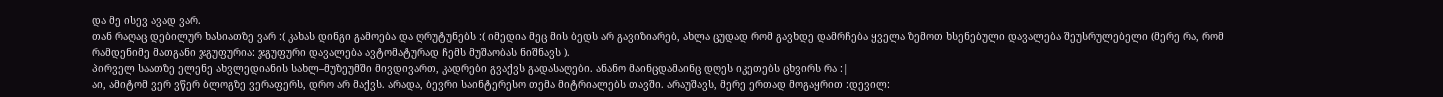და მე ისევ ავად ვარ.
თან რაღაც დებილურ ხასიათზე ვარ :( კახას დინგი გამოება და ღრუტუნებს :( იმედია მეც მის ბედს არ გავიზიარებ, ახლა ცუდად რომ გავხდე დამრჩება ყველა ზემოთ ხსენებული დავალება შეუსრულებელი (მერე რა, რომ რამდენიმე მათგანი ჯგუფურია: ჯგუფური დავალება ავტომატურად ჩემს მუშაობას ნიშნავს ).
პირველ საათზე ელენე ახვლედიანის სახლ–მუზეუმში მივდივართ, კადრები გვაქვს გადასაღები. ანანო მაინცდამაინც დღეს იკეთებს ცხვირს რა :|
აი, ამიტომ ვერ ვწერ ბლოგზე ვერაფერს, დრო არ მაქვს. არადა, ბევრი საინტერესო თემა მიტრიალებს თავში. არაუშავს, მერე ერთად მოგაყრით :დევილ: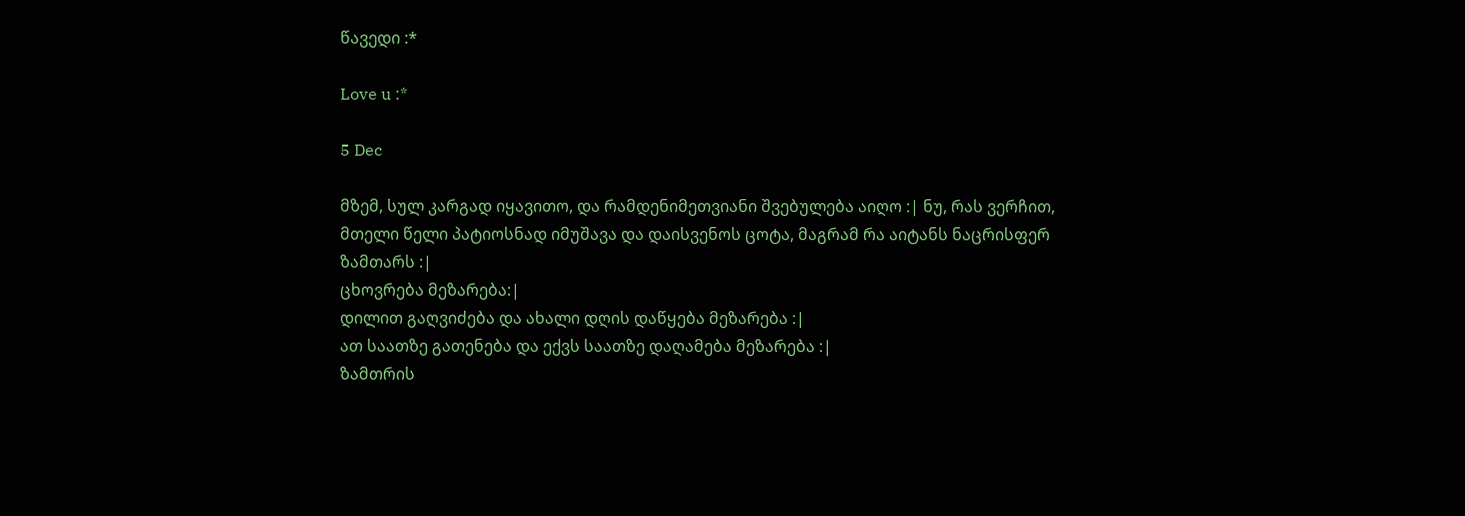წავედი :*

Love u :*

5 Dec

მზემ, სულ კარგად იყავითო, და რამდენიმეთვიანი შვებულება აიღო :| ნუ, რას ვერჩით, მთელი წელი პატიოსნად იმუშავა და დაისვენოს ცოტა, მაგრამ რა აიტანს ნაცრისფერ ზამთარს :|
ცხოვრება მეზარება:|
დილით გაღვიძება და ახალი დღის დაწყება მეზარება :|
ათ საათზე გათენება და ექვს საათზე დაღამება მეზარება :|
ზამთრის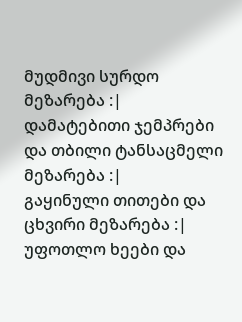მუდმივი სურდო მეზარება :|
დამატებითი ჯემპრები და თბილი ტანსაცმელი მეზარება :|
გაყინული თითები და ცხვირი მეზარება :|
უფოთლო ხეები და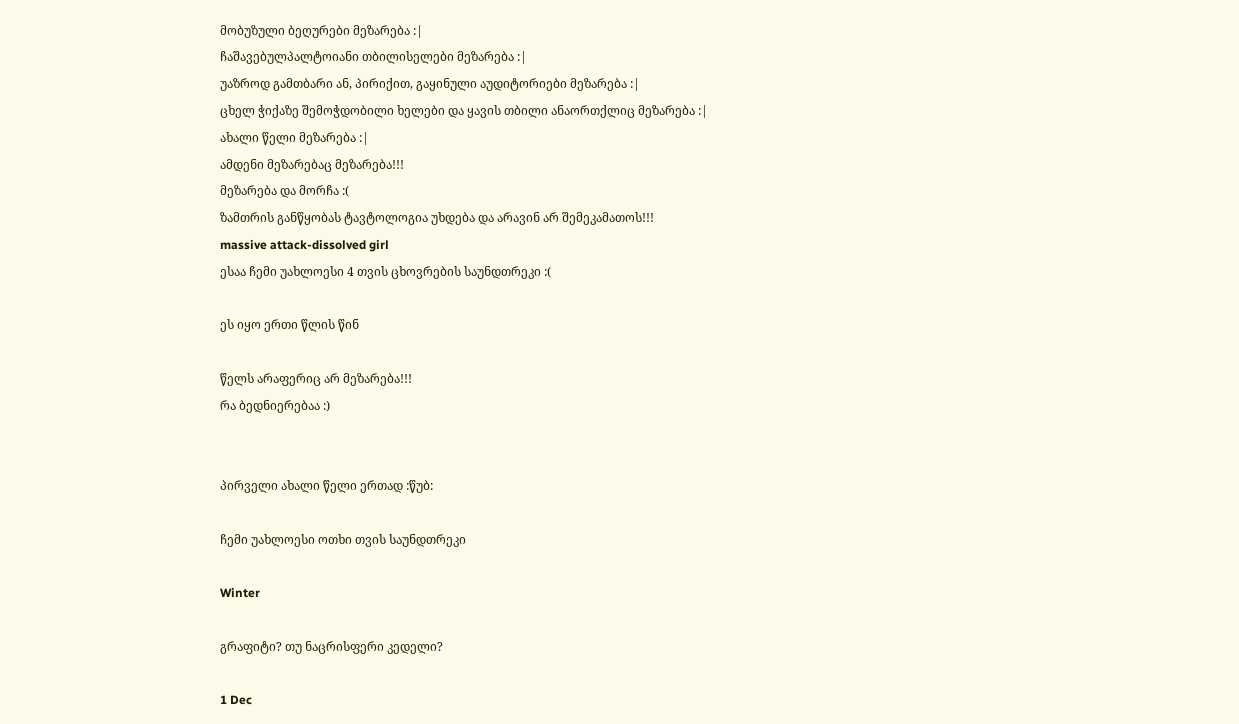მობუზული ბეღურები მეზარება :|
ჩაშავებულპალტოიანი თბილისელები მეზარება :|
უაზროდ გამთბარი ან, პირიქით, გაყინული აუდიტორიები მეზარება :|
ცხელ ჭიქაზე შემოჭდობილი ხელები და ყავის თბილი ანაორთქლიც მეზარება :|
ახალი წელი მეზარება :|
ამდენი მეზარებაც მეზარება!!!
მეზარება და მორჩა :(
ზამთრის განწყობას ტავტოლოგია უხდება და არავინ არ შემეკამათოს!!!
massive attack-dissolved girl
ესაა ჩემი უახლოესი 4 თვის ცხოვრების საუნდთრეკი :(

ეს იყო ერთი წლის წინ

წელს არაფერიც არ მეზარება!!!
რა ბედნიერებაა :)


პირველი ახალი წელი ერთად :წუბ:

ჩემი უახლოესი ოთხი თვის საუნდთრეკი

Winter

გრაფიტი? თუ ნაცრისფერი კედელი?

1 Dec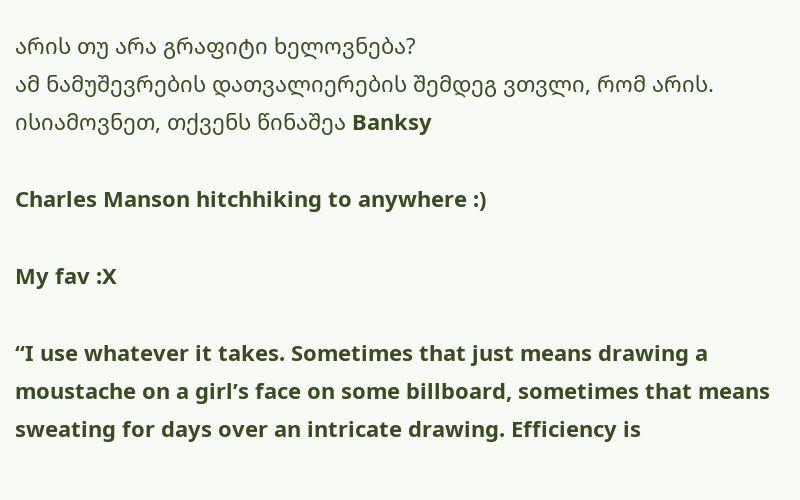არის თუ არა გრაფიტი ხელოვნება?
ამ ნამუშევრების დათვალიერების შემდეგ ვთვლი, რომ არის.
ისიამოვნეთ, თქვენს წინაშეა Banksy

Charles Manson hitchhiking to anywhere :)

My fav :X

“I use whatever it takes. Sometimes that just means drawing a moustache on a girl’s face on some billboard, sometimes that means sweating for days over an intricate drawing. Efficiency is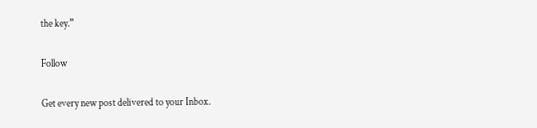the key.”

Follow

Get every new post delivered to your Inbox.